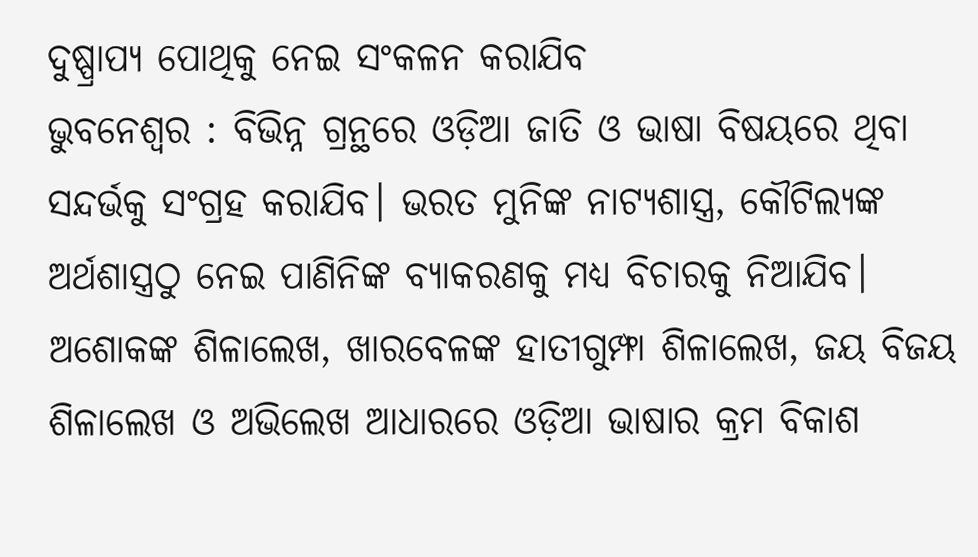ଦୁଷ୍ପ୍ରାପ୍ୟ ପୋଥିକୁ ନେଇ ସଂକଳନ କରାଯିବ
ଭୁବନେଶ୍ବର : ବିଭିନ୍ନ ଗ୍ରନ୍ଥରେ ଓଡ଼ିଆ ଜାତି ଓ ଭାଷା ବିଷୟରେ ଥିବା ସନ୍ଦର୍ଭକୁ ସଂଗ୍ରହ କରାଯିବ। ଭରତ ମୁନିଙ୍କ ନାଟ୍ୟଶାସ୍ତ୍ର, କୌଟିଲ୍ୟଙ୍କ ଅର୍ଥଶାସ୍ତ୍ରଠୁ ନେଇ ପାଣିନିଙ୍କ ବ୍ୟାକରଣକୁ ମଧ୍ୟ ବିଚାରକୁ ନିଆଯିବ। ଅଶୋକଙ୍କ ଶିଳାଲେଖ, ଖାରବେଳଙ୍କ ହାତୀଗୁମ୍ଫା ଶିଳାଲେଖ, ଜୟ ବିଜୟ ଶିଳାଲେଖ ଓ ଅଭିଲେଖ ଆଧାରରେ ଓଡ଼ିଆ ଭାଷାର କ୍ରମ ବିକାଶ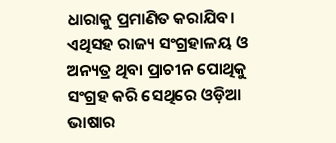ଧାରାକୁ ପ୍ରମାଣିତ କରାଯିବ। ଏଥିସହ ରାଜ୍ୟ ସଂଗ୍ରହାଳୟ ଓ ଅନ୍ୟତ୍ର ଥିବା ପ୍ରାଚୀନ ପୋଥିକୁ ସଂଗ୍ରହ କରି ସେଥିରେ ଓଡ଼ିଆ ଭାଷାର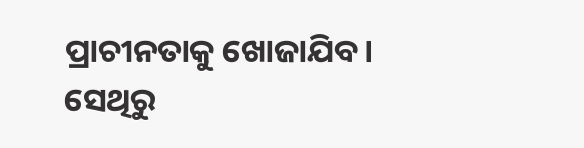ପ୍ରାଚୀନତାକୁ ଖୋଜାଯିବ। ସେଥିରୁ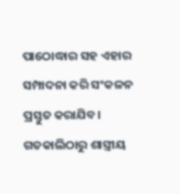ପାଠୋଦ୍ଧାର ସହ ଏହାର ସମ୍ପାଦନା କରି ସଂକଳନ ପ୍ରସ୍ତୁତ କରାଯିବ। ଗତକାଲିଠାରୁ ଶାସ୍ତ୍ରୀୟ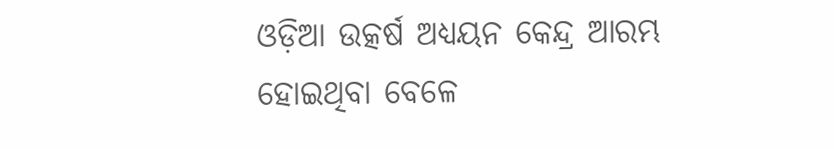ଓଡ଼ିଆ ଉତ୍କର୍ଷ ଅଧ୍ୟୟନ କେନ୍ଦ୍ର ଆରମ୍ଭ ହୋଇଥିବା ବେଳେ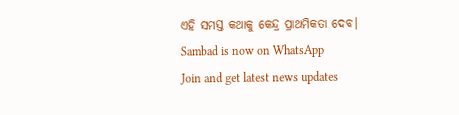ଏହି ସମସ୍ତ କଥାକୁ କେନ୍ଦ୍ର ପ୍ରାଥମିକତା ଦେବ।
Sambad is now on WhatsApp
Join and get latest news updates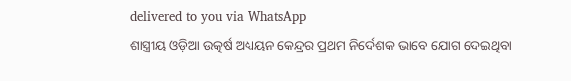delivered to you via WhatsApp
ଶାସ୍ତ୍ରୀୟ ଓଡ଼ିଆ ଉତ୍କର୍ଷ ଅଧ୍ୟୟନ କେନ୍ଦ୍ରର ପ୍ରଥମ ନିର୍ଦେଶକ ଭାବେ ଯୋଗ ଦେଇଥିବା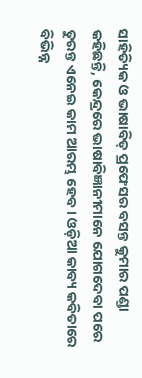ସାହିତ୍ୟିକ ଓ ଭାଷାବିତ୍ ପ୍ରଫେସର ବସନ୍ତ କୁମାର ପଣ୍ଡା କହିଛନ୍ତି, କେନ୍ଦ୍ରରେ ଭାଷାବିଜ୍ଞାନୀମାନେ ଯୋଗଦେବା ପରେ ତୁରନ୍ତ ଏନେଇ କାମ ଆରମ୍ଭ ହେବ। ଓଡ଼ିଆ କାବ୍ୟ କବିତାରେ ବିଭିନ୍ନ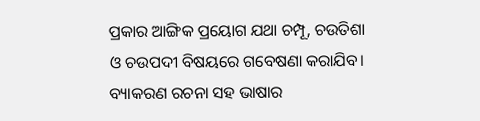ପ୍ରକାର ଆଙ୍ଗିକ ପ୍ରୟୋଗ ଯଥା ଚମ୍ପୂ, ଚଉତିଶା ଓ ଚଉପଦୀ ବିଷୟରେ ଗବେଷଣା କରାଯିବ। ବ୍ୟାକରଣ ରଚନା ସହ ଭାଷାର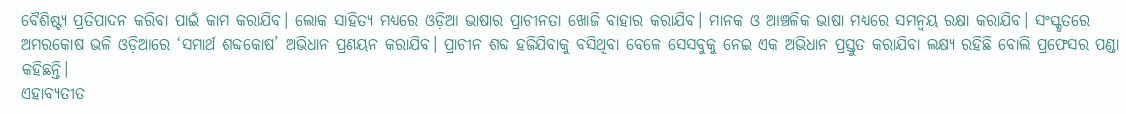ବୈଶିଷ୍ଟ୍ୟ ପ୍ରତିପାଦନ କରିବା ପାଇଁ କାମ କରାଯିବ। ଲୋକ ସାହିତ୍ୟ ମଧ୍ୟରେ ଓଡ଼ିଆ ଭାଷାର ପ୍ରାଚୀନତା ଖୋଜି ବାହାର କରାଯିବ। ମାନକ ଓ ଆଞ୍ଚଳିକ ଭାଷା ମଧ୍ୟରେ ସମନ୍ବୟ ରକ୍ଷା କରାଯିବ। ସଂସ୍କୃତରେ ଅମରକୋଷ ଭଳି ଓଡ଼ିଆରେ ‘ସମାର୍ଥ ଶବ୍ଦକୋଷ’ ଅଭିଧାନ ପ୍ରଣୟନ କରାଯିବ। ପ୍ରାଚୀନ ଶବ୍ଦ ହଜିଯିବାକୁ ବସିଥିବା ବେଳେ ସେସବୁକୁ ନେଇ ଏକ ଅଭିଧାନ ପ୍ରସ୍ତୁତ କରାଯିବା ଲକ୍ଷ୍ୟ ରହିଛି ବୋଲି ପ୍ରଫେସର ପଣ୍ଡା କହିଛନ୍ତି।
ଏହାବ୍ୟତୀତ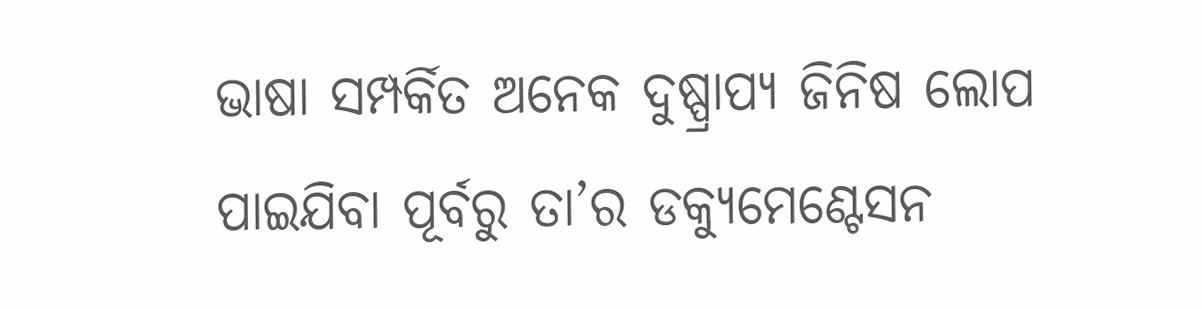ଭାଷା ସମ୍ପର୍କିତ ଅନେକ ଦୁଷ୍ପ୍ରାପ୍ୟ ଜିନିଷ ଲୋପ ପାଇଯିବା ପୂର୍ବରୁ ତା’ର ଡକ୍ୟୁମେଣ୍ଟେସନ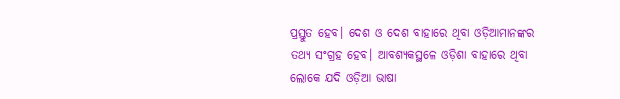ପ୍ରସ୍ତୁତ ହେବ। ଦେଶ ଓ ଦେଶ ବାହାରେ ଥିବା ଓଡ଼ିଆମାନଙ୍କର ତଥ୍ୟ ସଂଗ୍ରହ ହେବ। ଆବଶ୍ୟକସ୍ଥଳେ ଓଡ଼ିଶା ବାହାରେ ଥିବା ଲୋକେ ଯଦି ଓଡ଼ିଆ ଭାଷା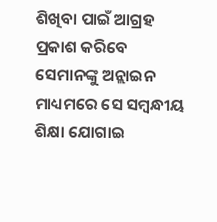ଶିଖିବା ପାଇଁ ଆଗ୍ରହ ପ୍ରକାଶ କରିବେ ସେମାନଙ୍କୁ ଅନ୍ଲାଇନ ମାଧ୍ୟମରେ ସେ ସମ୍ବନ୍ଧୀୟ ଶିକ୍ଷା ଯୋଗାଇ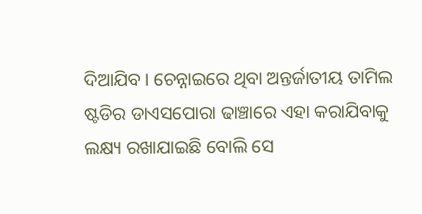ଦିଆଯିବ। ଚେନ୍ନାଇରେ ଥିବା ଅନ୍ତର୍ଜାତୀୟ ତାମିଲ ଷ୍ଟଡିର ଡାଏସପୋରା ଢାଞ୍ଚାରେ ଏହା କରାଯିବାକୁ ଲକ୍ଷ୍ୟ ରଖାଯାଇଛି ବୋଲି ସେ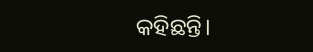କହିଛନ୍ତି।